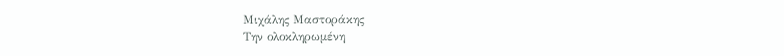Μιχάλης Μαστοράκης
Την ολοκληρωμένη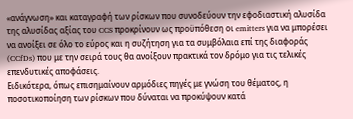«ανάγνωση» και καταγραφή των ρίσκων που συνοδεύουν την εφοδιαστική αλυσίδα της αλυσίδας αξίας του CCS προκρίνουν ως προϋπόθεση οι emitters για να μπορέσει να ανοίξει σε όλο το εύρος και η συζήτηση για τα συμβόλαια επί της διαφοράς (CCfDs) που με την σειρά τους θα ανοίξουν πρακτικά τον δρόμο για τις τελικές επενδυτικές αποφάσεις.
Ειδικότερα, όπως επισημαίνουν αρμόδιες πηγές με γνώση του θέματος, η ποσοτικοποίηση των ρίσκων που δύναται να προκύψουν κατά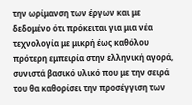την ωρίμανση των έργων και με δεδομένο ότι πρόκειται για μια νέα τεχνολογία με μικρή έως καθόλου πρότερη εμπειρία στην ελληνική αγορά, συνιστά βασικό υλικό που με την σειρά του θα καθορίσει την προσέγγιση των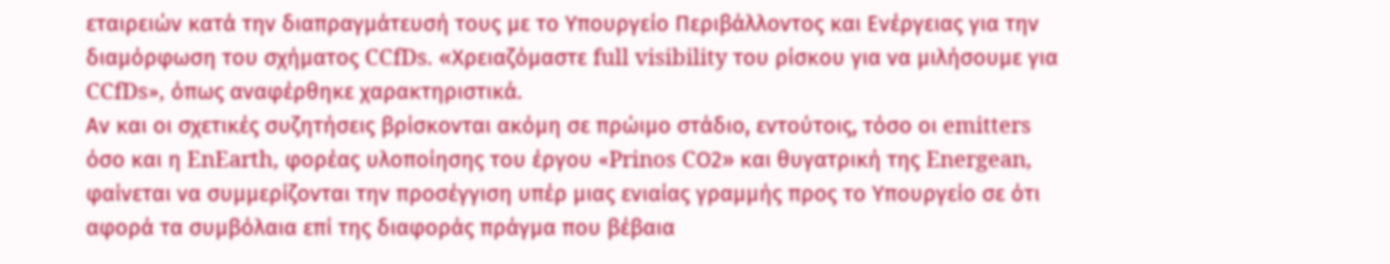εταιρειών κατά την διαπραγμάτευσή τους με το Υπουργείο Περιβάλλοντος και Ενέργειας για την διαμόρφωση του σχήματος CCfDs. «Χρειαζόμαστε full visibility του ρίσκου για να μιλήσουμε για CCfDs», όπως αναφέρθηκε χαρακτηριστικά.
Αν και οι σχετικές συζητήσεις βρίσκονται ακόμη σε πρώιμο στάδιο, εντούτοις, τόσο οι emitters όσο και η EnEarth, φορέας υλοποίησης του έργου «Prinos CΟ2» και θυγατρική της Energean, φαίνεται να συμμερίζονται την προσέγγιση υπέρ μιας ενιαίας γραμμής προς το Υπουργείο σε ότι αφορά τα συμβόλαια επί της διαφοράς πράγμα που βέβαια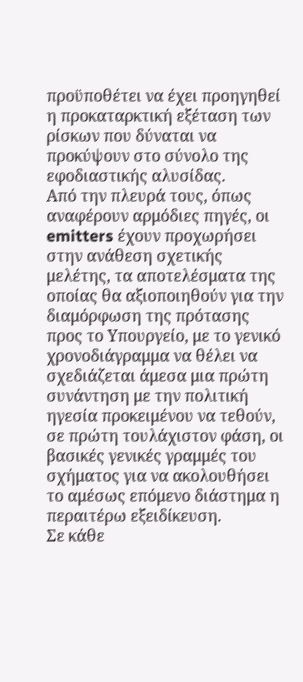προϋποθέτει να έχει προηγηθεί η προκαταρκτική εξέταση των ρίσκων που δύναται να προκύψουν στο σύνολο της εφοδιαστικής αλυσίδας.
Από την πλευρά τους, όπως αναφέρουν αρμόδιες πηγές, οι emitters έχουν προχωρήσει στην ανάθεση σχετικής μελέτης, τα αποτελέσματα της οποίας θα αξιοποιηθούν για την διαμόρφωση της πρότασης προς το Υπουργείο, με το γενικό χρονοδιάγραμμα να θέλει να σχεδιάζεται άμεσα μια πρώτη συνάντηση με την πολιτική ηγεσία προκειμένου να τεθούν, σε πρώτη τουλάχιστον φάση, οι βασικές γενικές γραμμές του σχήματος για να ακολουθήσει το αμέσως επόμενο διάστημα η περαιτέρω εξειδίκευση.
Σε κάθε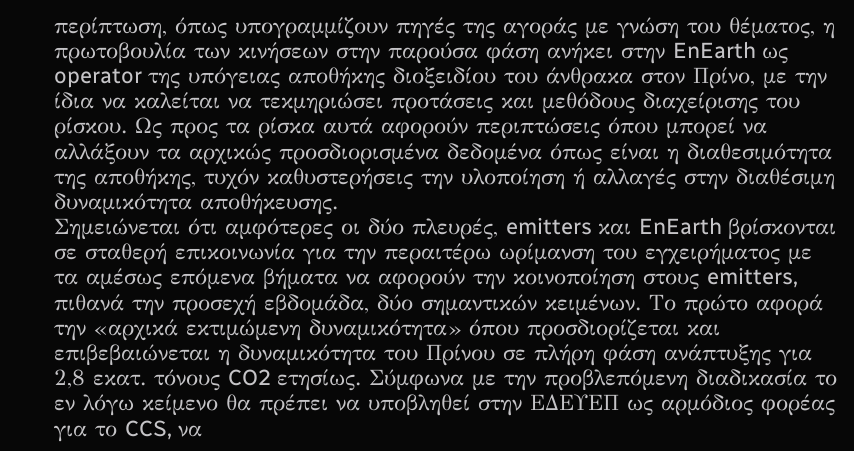περίπτωση, όπως υπογραμμίζουν πηγές της αγοράς με γνώση του θέματος, η πρωτοβουλία των κινήσεων στην παρούσα φάση ανήκει στην EnEarth ως operator της υπόγειας αποθήκης διοξειδίου του άνθρακα στον Πρίνο, με την ίδια να καλείται να τεκμηριώσει προτάσεις και μεθόδους διαχείρισης του ρίσκου. Ως προς τα ρίσκα αυτά αφορούν περιπτώσεις όπου μπορεί να αλλάξουν τα αρχικώς προσδιορισμένα δεδομένα όπως είναι η διαθεσιμότητα της αποθήκης, τυχόν καθυστερήσεις την υλοποίηση ή αλλαγές στην διαθέσιμη δυναμικότητα αποθήκευσης.
Σημειώνεται ότι αμφότερες οι δύο πλευρές, emitters και EnEarth βρίσκονται σε σταθερή επικοινωνία για την περαιτέρω ωρίμανση του εγχειρήματος με τα αμέσως επόμενα βήματα να αφορούν την κοινοποίηση στους emitters, πιθανά την προσεχή εβδομάδα, δύο σημαντικών κειμένων. Το πρώτο αφορά την «αρχικά εκτιμώμενη δυναμικότητα» όπου προσδιορίζεται και επιβεβαιώνεται η δυναμικότητα του Πρίνου σε πλήρη φάση ανάπτυξης για 2,8 εκατ. τόνους CO2 ετησίως. Σύμφωνα με την προβλεπόμενη διαδικασία το εν λόγω κείμενο θα πρέπει να υποβληθεί στην ΕΔΕΥΕΠ ως αρμόδιος φορέας για το CCS, να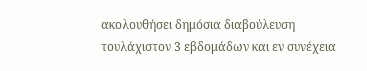ακολουθήσει δημόσια διαβούλευση τουλάχιστον 3 εβδομάδων και εν συνέχεια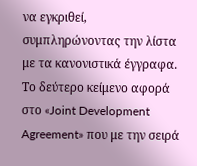να εγκριθεί, συμπληρώνοντας την λίστα με τα κανονιστικά έγγραφα.
Το δεύτερο κείμενο αφορά στο «Joint Development Agreement» που με την σειρά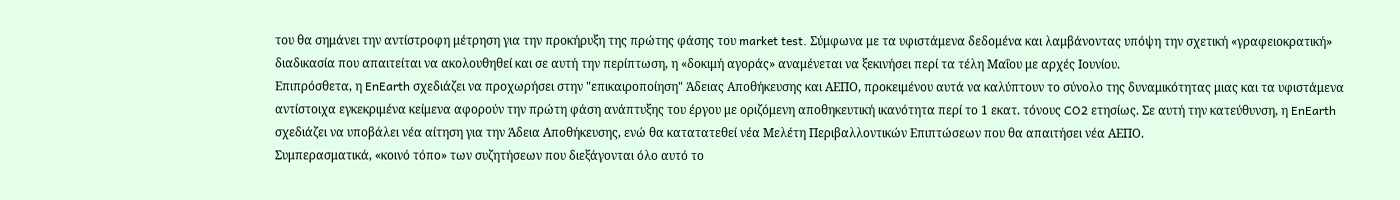του θα σημάνει την αντίστροφη μέτρηση για την προκήρυξη της πρώτης φάσης του market test. Σύμφωνα με τα υφιστάμενα δεδομένα και λαμβάνοντας υπόψη την σχετική «γραφειοκρατική» διαδικασία που απαιτείται να ακολουθηθεί και σε αυτή την περίπτωση, η «δοκιμή αγοράς» αναμένεται να ξεκινήσει περί τα τέλη Μαΐου με αρχές Ιουνίου.
Επιπρόσθετα, η EnEarth σχεδιάζει να προχωρήσει στην "επικαιροποίηση" Άδειας Αποθήκευσης και ΑΕΠΟ, προκειμένου αυτά να καλύπτουν το σύνολο της δυναμικότητας μιας και τα υφιστάμενα αντίστοιχα εγκεκριμένα κείμενα αφορούν την πρώτη φάση ανάπτυξης του έργου με οριζόμενη αποθηκευτική ικανότητα περί το 1 εκατ. τόνους CO2 ετησίως. Σε αυτή την κατεύθυνση, η EnEarth σχεδιάζει να υποβάλει νέα αίτηση για την Άδεια Αποθήκευσης, ενώ θα κατατατεθεί νέα Μελέτη Περιβαλλοντικών Επιπτώσεων που θα απαιτήσει νέα ΑΕΠΟ.
Συμπερασματικά, «κοινό τόπο» των συζητήσεων που διεξάγονται όλο αυτό το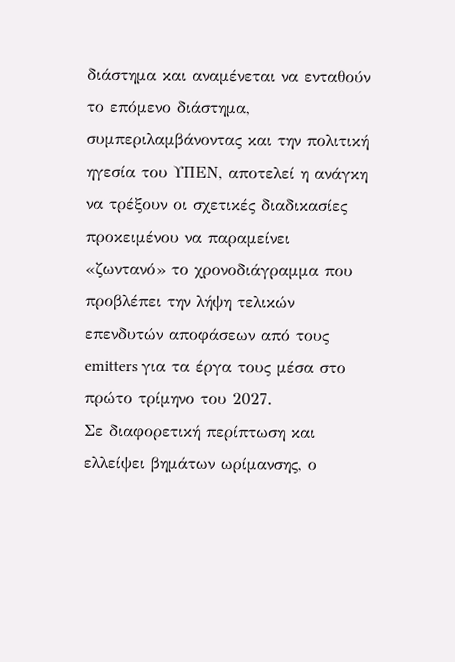διάστημα και αναμένεται να ενταθούν το επόμενο διάστημα, συμπεριλαμβάνοντας και την πολιτική ηγεσία του ΥΠΕΝ, αποτελεί η ανάγκη να τρέξουν οι σχετικές διαδικασίες προκειμένου να παραμείνει «ζωντανό» το χρονοδιάγραμμα που προβλέπει την λήψη τελικών επενδυτών αποφάσεων από τους emitters για τα έργα τους μέσα στο πρώτο τρίμηνο του 2027.
Σε διαφορετική περίπτωση και ελλείψει βημάτων ωρίμανσης, ο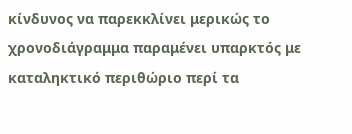κίνδυνος να παρεκκλίνει μερικώς το χρονοδιάγραμμα παραμένει υπαρκτός με καταληκτικό περιθώριο περί τα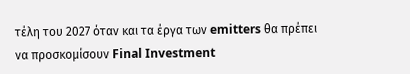τέλη του 2027 όταν και τα έργα των emitters θα πρέπει να προσκομίσουν Final Investment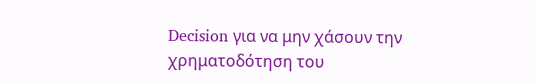Decision για να μην χάσουν την χρηματοδότηση του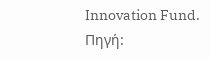Innovation Fund.
Πηγή: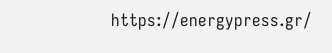https://energypress.gr/